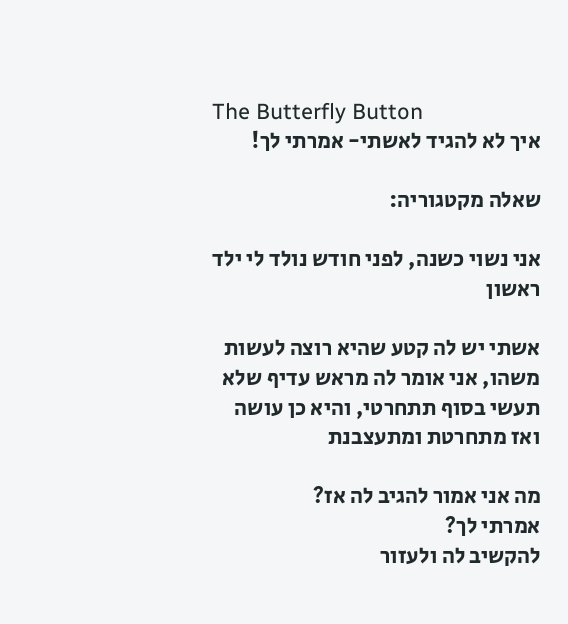The Butterfly Button
איך לא להגיד לאשתי- אמרתי לך!

שאלה מקטגוריה:

אני נשוי כשנה, לפני חודש נולד לי ילד ראשון

אשתי יש לה קטע שהיא רוצה לעשות משהו, אני אומר לה מראש עדיף שלא תעשי בסוף תתחרטי, והיא כן עושה ואז מתחרטת ומתעצבנת

מה אני אמור להגיב לה אז?
אמרתי לך?
להקשיב לה ולעזור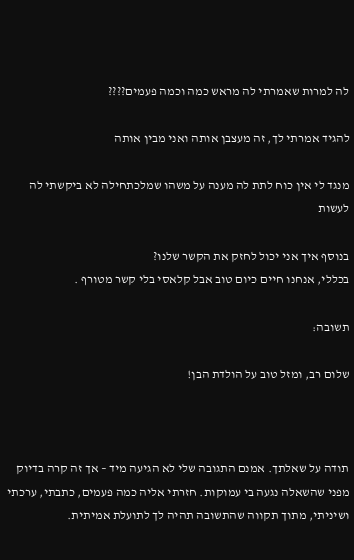לה למרות שאמרתי לה מראש כמה וכמה פעמים????

להגיד אמרתי לך, זה מעצבן אותה ואני מבין אותה

מנגד לי אין כוח לתת לה מענה על משהו שמלכתחילה לא ביקשתי לה לעשות

בנוסף איך אני יכול לחזק את הקשר שלנו?
בכללי, אנחנו חיים כיום טוב אבל קלאסי בלי קשר מטורף .

תשובה:

שלום רב, ומזל טוב על הולדת הבן!



תודה על שאלתך. אמנם התגובה שלי לא הגיעה מיד – אך זה קרה בדיוק מפני שהשאלה נגעה בי עמוקות. חזרתי אליה כמה פעמים, כתבתי, ערכתי ושיניתי, מתוך תקווה שהתשובה תהיה לך לתועלת אמיתית.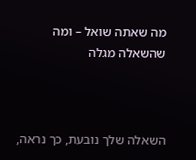מה שאתה שואל – ומה שהשאלה מגלה



השאלה שלך נובעת, כך נראה,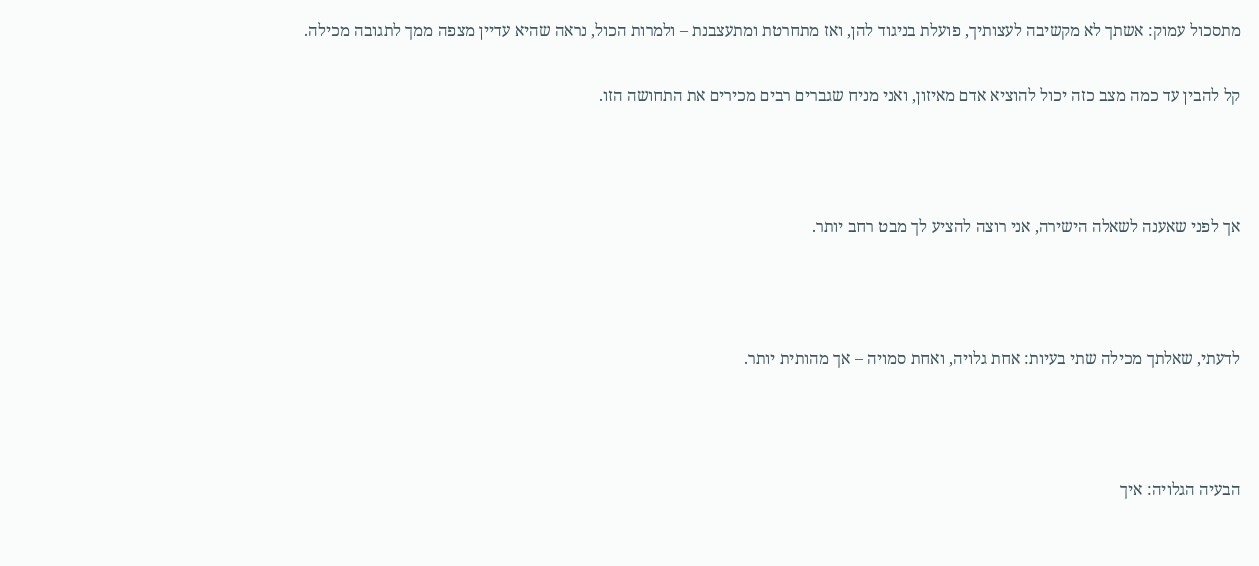מתסכול עמוק: אשתך לא מקשיבה לעצותיך, פועלת בניגוד להן, ואז מתחרטת ומתעצבנת – ולמרות הכול, נראה שהיא עדיין מצפה ממך לתגובה מכילה.

קל להבין עד כמה מצב כזה יכול להוציא אדם מאיזון, ואני מניח שגברים רבים מכירים את התחושה הזו.



אך לפני שאענה לשאלה הישירה, אני רוצה להציע לך מבט רחב יותר.



לדעתי, שאלתך מכילה שתי בעיות: אחת גלויה, ואחת סמויה – אך מהותית יותר.



הבעיה הגלויה: איך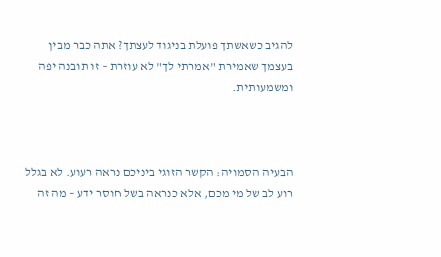להגיב כשאשתך פועלת בניגוד לעצתך? אתה כבר מבין בעצמך שאמירת "אמרתי לך" לא עוזרת – זו תובנה יפה ומשמעותית.



הבעיה הסמויה: הקשר הזוגי ביניכם נראה רעוע. לא בגלל רוע לב של מי מכם, אלא כנראה בשל חוסר ידע – מה זה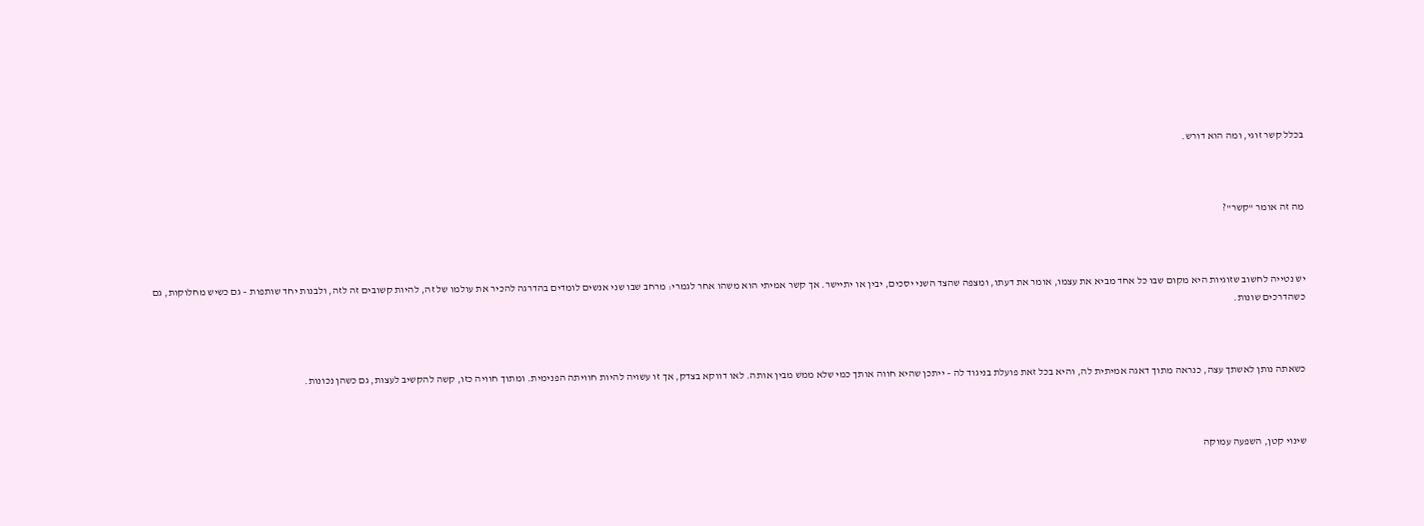בכלל קשר זוגי, ומה הוא דורש.



מה זה אומר "קשר"?



יש נטייה לחשוב שזוגיות היא מקום שבו כל אחד מביא את עצמו, אומר את דעתו, ומצפה שהצד השני יסכים, יבין או יתיישר. אך קשר אמיתי הוא משהו אחר לגמרי: מרחב שבו שני אנשים לומדים בהדרגה להכיר את עולמו של זה, להיות קשובים זה לזה, ולבנות יחד שותפות – גם כשיש מחלוקות, גם כשהדרכים שונות.



כשאתה נותן לאשתך עצה, כנראה מתוך דאגה אמיתית לה, והיא בכל זאת פועלת בניגוד לה – ייתכן שהיא חווה אותך כמי שלא ממש מבין אותה. לאו דווקא בצדק, אך זו עשויה להיות חוויתה הפנימית. ומתוך חוויה כזו, קשה להקשיב לעצות, גם כשהן נכונות.



שינוי קטן, השפעה עמוקה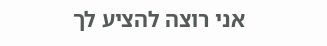אני רוצה להציע לך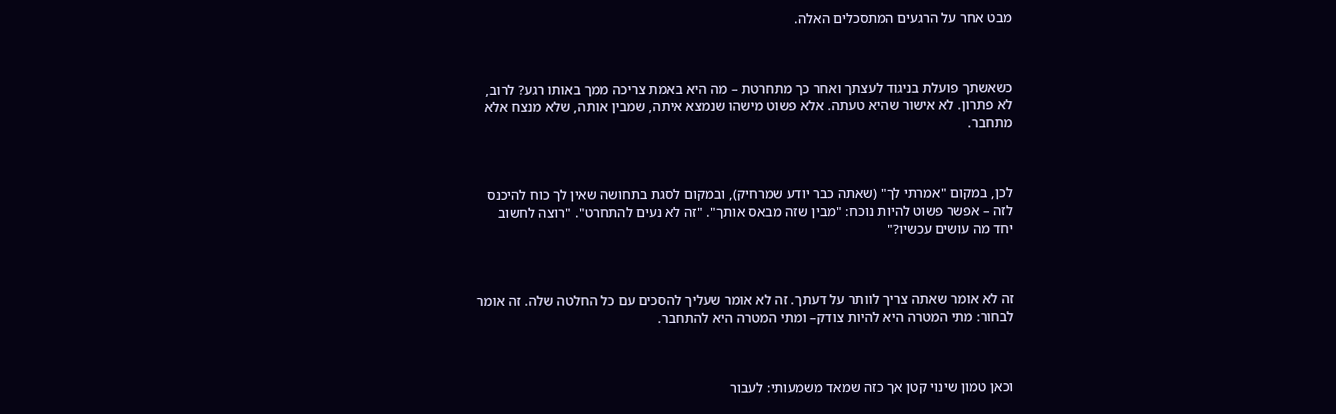מבט אחר על הרגעים המתסכלים האלה.



כשאשתך פועלת בניגוד לעצתך ואחר כך מתחרטת – מה היא באמת צריכה ממך באותו רגע? לרוב, לא פתרון. לא אישור שהיא טעתה. אלא פשוט מישהו שנמצא איתה, שמבין אותה, שלא מנצח אלא מתחבר.



לכן, במקום "אמרתי לך" (שאתה כבר יודע שמרחיק), ובמקום לסגת בתחושה שאין לך כוח להיכנס לזה – אפשר פשוט להיות נוכח: "מבין שזה מבאס אותך". "זה לא נעים להתחרט". "רוצה לחשוב יחד מה עושים עכשיו?"



זה לא אומר שאתה צריך לוותר על דעתך. זה לא אומר שעליך להסכים עם כל החלטה שלה. זה אומר לבחור: מתי המטרה היא להיות צודק– ומתי המטרה היא להתחבר.



וכאן טמון שינוי קטן אך כזה שמאד משמעותי: לעבור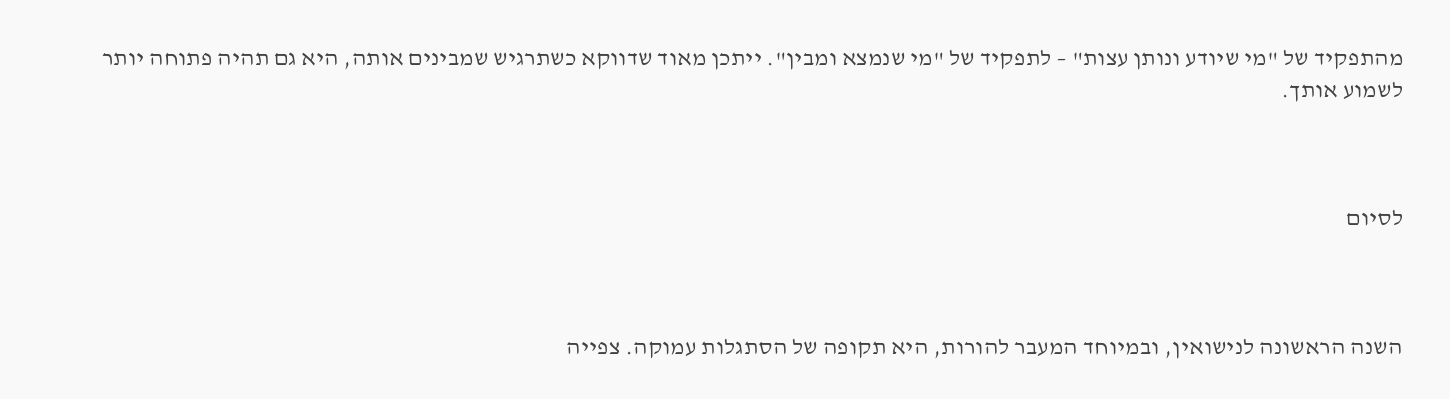מהתפקיד של "מי שיודע ונותן עצות" – לתפקיד של "מי שנמצא ומבין". ייתכן מאוד שדווקא כשתרגיש שמבינים אותה, היא גם תהיה פתוחה יותר לשמוע אותך.



לסיום



השנה הראשונה לנישואין, ובמיוחד המעבר להורות, היא תקופה של הסתגלות עמוקה. צפייה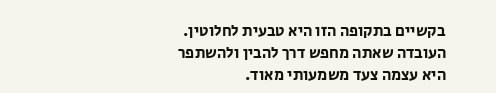בקשיים בתקופה הזו היא טבעית לחלוטין. העובדה שאתה מחפש דרך להבין ולהשתפר  היא עצמה צעד משמעותי מאוד.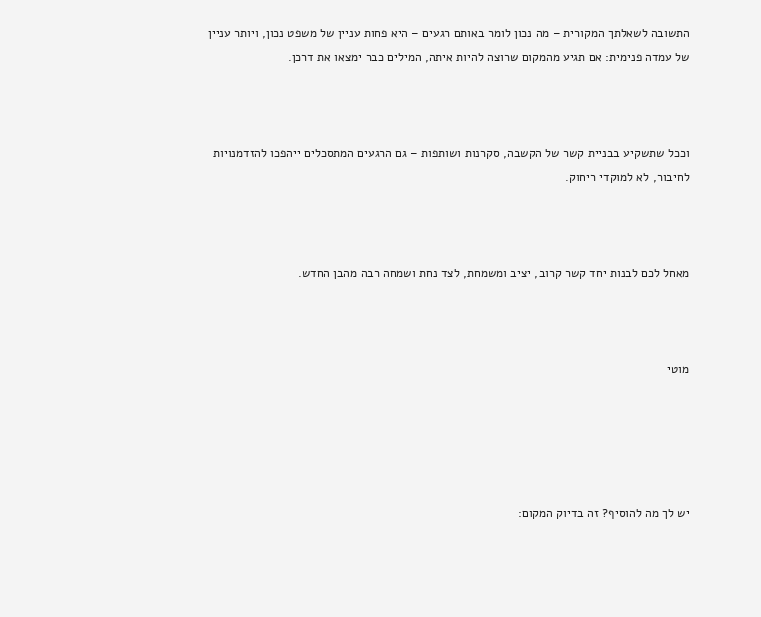התשובה לשאלתך המקורית – מה נכון לומר באותם רגעים – היא פחות עניין של משפט נכון, ויותר עניין של עמדה פנימית: אם תגיע מהמקום שרוצה להיות איתה, המילים כבר ימצאו את דרכן.



וככל שתשקיע בבניית קשר של הקשבה, סקרנות ושותפות – גם הרגעים המתסכלים ייהפכו להזדמנויות לחיבור, לא למוקדי ריחוק.



מאחל לכם לבנות יחד קשר קרוב, יציב ומשמחת, לצד נחת ושמחה רבה מהבן החדש.



מוטי





יש לך מה להוסיף? זה בדיוק המקום: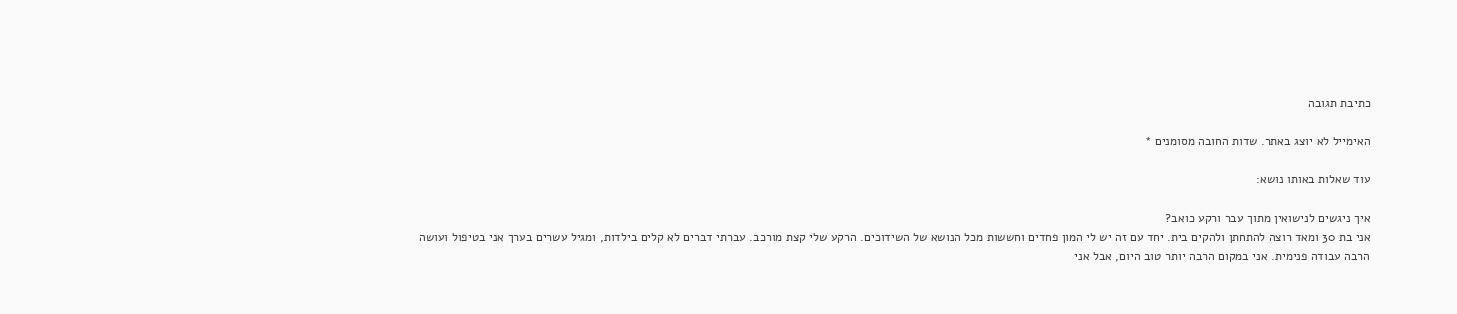כתיבת תגובה

האימייל לא יוצג באתר. שדות החובה מסומנים *

עוד שאלות באותו נושא:

איך ניגשים לנישואין מתוך עבר ורקע כואב?
אני בת 30 ומאד רוצה להתחתן ולהקים בית. יחד עם זה יש לי המון פחדים וחששות מכל הנושא של השידוכים. הרקע שלי קצת מורכב. עברתי דברים לא קלים בילדות, ומגיל עשרים בערך אני בטיפול ועושה הרבה עבודה פנימית. אני במקום הרבה יותר טוב היום, אבל אני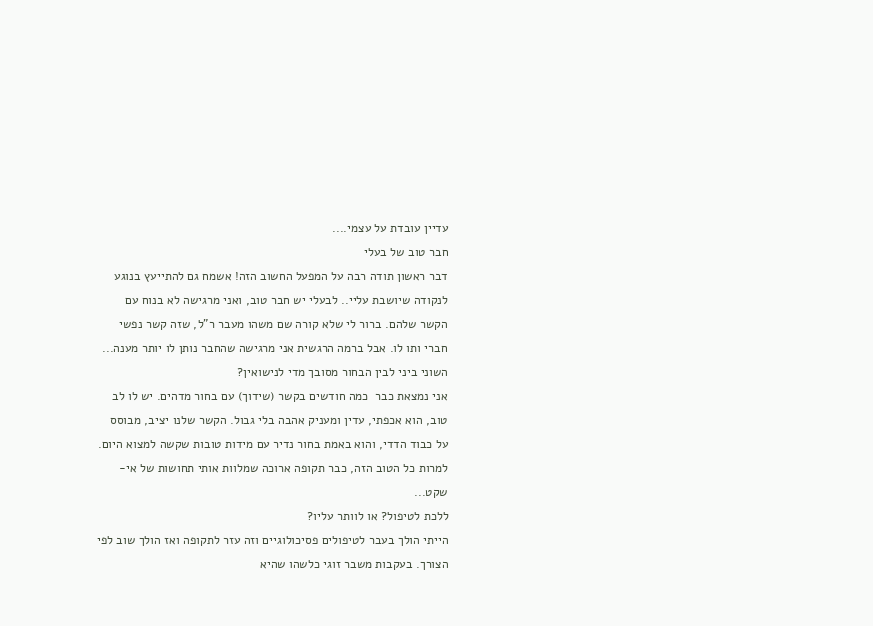עדיין עובדת על עצמי....
חבר טוב של בעלי
דבר ראשון תודה רבה על המפעל החשוב הזה! אשמח גם להתייעץ בנוגע לנקודה שיושבת עליי.. לבעלי יש חבר טוב, ואני מרגישה לא בנוח עם הקשר שלהם. ברור לי שלא קורה שם משהו מעבר ר"ל, שזה קשר נפשי חברי ותו לו. אבל ברמה הרגשית אני מרגישה שהחבר נותן לו יותר מענה...
השוני ביני לבין הבחור מסובך מדי לנישואין?
אני נמצאת כבר  כמה חודשים בקשר (שידוך) עם בחור מדהים. יש לו לב טוב, הוא אכפתי, עדין ומעניק אהבה בלי גבול. הקשר שלנו יציב, מבוסס על כבוד הדדי, והוא באמת בחור נדיר עם מידות טובות שקשה למצוא היום. למרות כל הטוב הזה, כבר תקופה ארוכה שמלוות אותי תחושות של אי-שקט...
ללכת לטיפול? או לוותר עליו?
הייתי הולך בעבר לטיפולים פסיכולוגיים וזה עזר לתקופה ואז הולך שוב לפי הצורך. בעקבות משבר זוגי כלשהו שהיא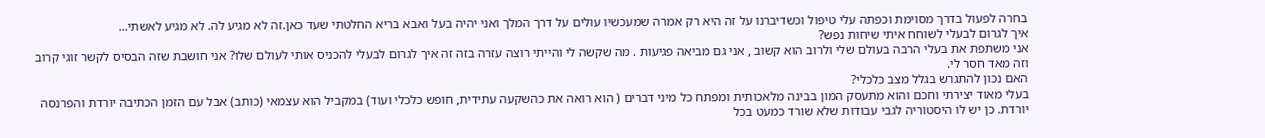בחרה לפעול בדרך מסוימת וכפתה עלי טיפול וכשדיברנו על זה היא רק אמרה שמעכשיו עולים על דרך המלך ואני יהיה בעל ואבא בריא החלטתי שעד כאן.זה לא מגיע לה. לא מגיע לאשתי...
איך לגרום לבעלי לשוחח איתי שיחות נפש?
אני משתפת את בעלי הרבה בעולם שלי ולרוב הוא קשוב , אני גם מביאה פגיעות . מה שקשה לי והייתי רוצה עזרה בזה זה איך לגרום לבעלי להכניס אותי לעולם שלו? אני חושבת שזה הבסיס לקשר זוגי קרוב וזה מאד חסר לי.
האם נכון להתגרש בגלל מצב כלכלי?
בעלי מאוד יצירתי וחכם והוא מתעסק המון בבינה מלאכותית ומפתח כל מיני דברים ( הוא רואה את כהשקעה עתידית, חופש כלכלי ועוד) במקביל הוא עצמאי (כותב) אבל עם הזמן הכתיבה יורדת והפרנסה יורדת. כן יש לו היסטוריה לגבי עבודות שלא שורד כמעט בכל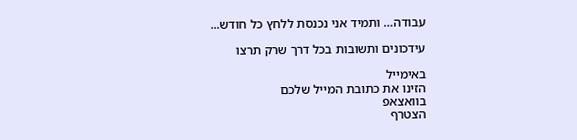עבודה… ותמיד אני נכנסת ללחץ כל חודש...

עידכונים ותשובות בכל דרך שרק תרצו

באימייל
הזינו את כתובת המייל שלכם
בוואצאפ
הצטרף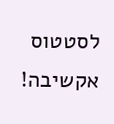לסטטוס אקשיבה!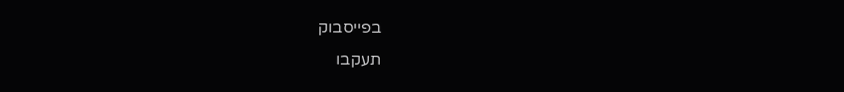בפייסבוק
תעקבו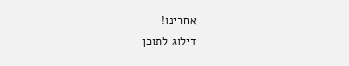אחרינו!
דילוג לתוכן